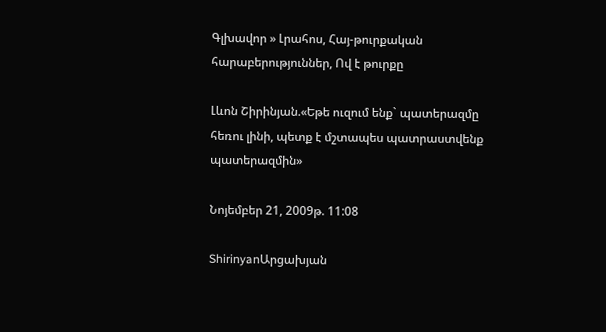Գլխավոր » Լրահոս, Հայ-թուրքական հարաբերություններ, Ով է թուրքը

Լևոն Շիրինյան.«Եթե ուզում ենք` պատերազմը հեռու լինի, պետք է մշտապես պատրաստվենք պատերազմին»

Նոյեմբեր 21, 2009թ. 11:08

ShirinyanԱրցախյան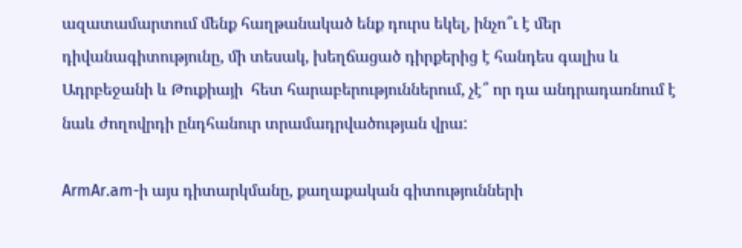ազատամարտում մենք հաղթանակած ենք դուրս եկել, ինչո՞ւ է մեր դիվանագիտությունը, մի տեսակ, խեղճացած դիրքերից է հանդես գալիս և Ադրբեջանի և Թուքիայի  հետ հարաբերություններում, չէ՞ որ դա անդրադառնում է նաև ժողովրդի ընդհանուր տրամադրվածության վրա:

ArmAr.am-ի այս դիտարկմանը, քաղաքական գիտությունների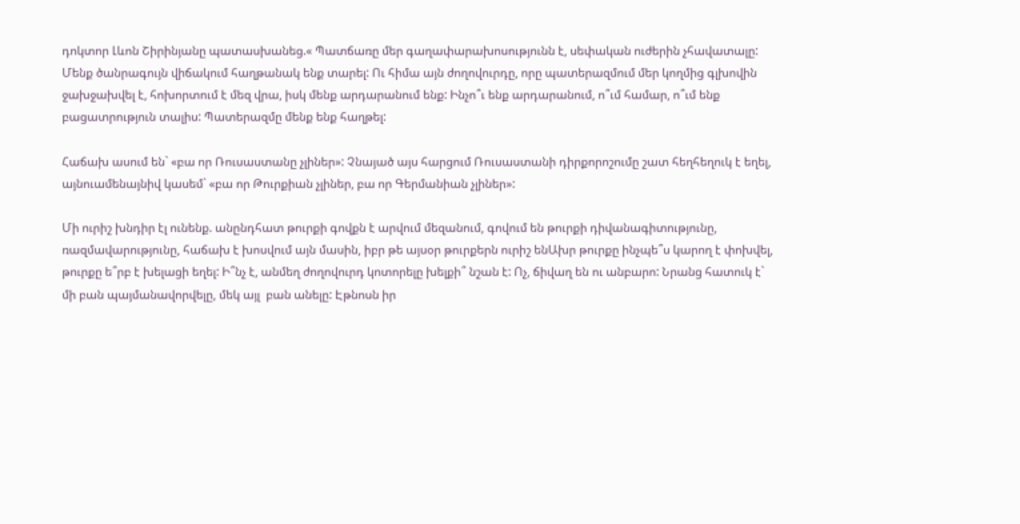դոկտոր Լևոն Շիրինյանը պատասխանեց.« Պատճառը մեր գաղափարախոսությունն է, սեփական ուժերին չհավատալը: Մենք ծանրագույն վիճակում հաղթանակ ենք տարել: Ու հիմա այն ժողովուրդը, որը պատերազմում մեր կողմից գլխովին ջախջախվել է, հոխորտում է մեզ վրա, իսկ մենք արդարանում ենք: Ինչո՞ւ ենք արդարանում, ո՞ւմ համար, ո՞ւմ ենք բացատրություն տալիս: Պատերազմը մենք ենք հաղթել:

Հաճախ ասում են` «բա որ Ռուսաստանը չլիներ»: Չնայած այս հարցում Ռուսաստանի դիրքորոշումը շատ հեղհեղուկ է եղել, այնուամենայնիվ կասեմ` «բա որ Թուրքիան չլիներ, բա որ Գերմանիան չլիներ»:

Մի ուրիշ խնդիր էլ ունենք. անընդհատ թուրքի գովքն է արվում մեզանում, գովում են թուրքի դիվանագիտությունը, ռազմավարությունը, հաճախ է խոսվում այն մասին, իբր թե այսօր թուրքերն ուրիշ ենԱխր թուրքը ինչպե՞ս կարող է փոխվել, թուրքը ե՞րբ է խելացի եղել: Ի՞նչ է, անմեղ ժողովուրդ կոտորելը խելքի՞ նշան է: Ոչ, ճիվաղ են ու անբարո: Նրանց հատուկ է` մի բան պայմանավորվելը, մեկ այլ  բան անելը: Էթնոսն իր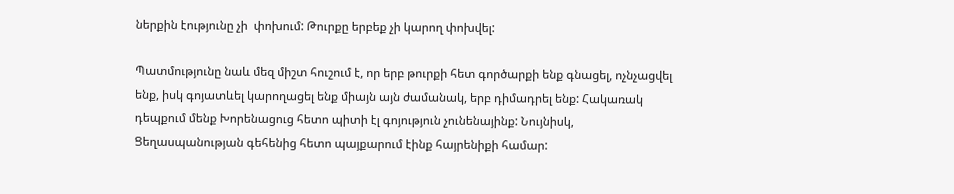ներքին էությունը չի  փոխում: Թուրքը երբեք չի կարող փոխվել:

Պատմությունը նաև մեզ միշտ հուշում է, որ երբ թուրքի հետ գործարքի ենք գնացել, ոչնչացվել ենք, իսկ գոյատևել կարողացել ենք միայն այն ժամանակ, երբ դիմադրել ենք: Հակառակ դեպքում մենք Խորենացուց հետո պիտի էլ գոյություն չունենայինք: Նույնիսկ, Ցեղասպանության գեհենից հետո պայքարում էինք հայրենիքի համար: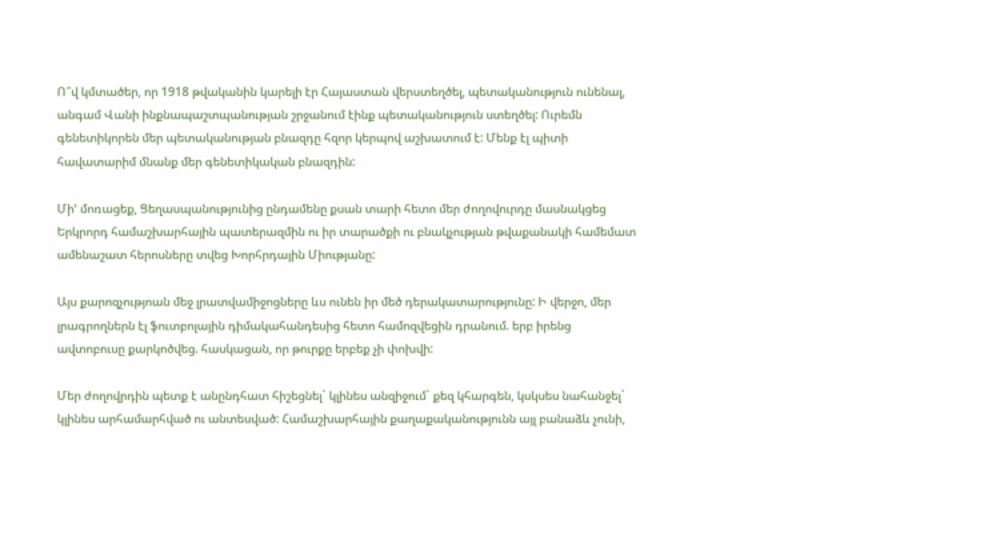Ո՞վ կմտածեր, որ 1918 թվականին կարելի էր Հայաստան վերստեղծել, պետականություն ունենալ, անգամ Վանի ինքնապաշտպանության շրջանում էինք պետականություն ստեղծել: Ուրեմն գենետիկորեն մեր պետականության բնազդը հզոր կերպով աշխատում է: Մենք էլ պիտի հավատարիմ մնանք մեր գենետիկական բնազդին:

Մի’ մոռացեք, Ցեղասպանությունից ընդամենը քսան տարի հետո մեր ժողովուրդը մասնակցեց Երկրորդ համաշխարհային պատերազմին ու իր տարածքի ու բնակչության թվաքանակի համեմատ ամենաշատ հերոսները տվեց Խորհրդային Միությանը:

Այս քարոզչությոան մեջ լրատվամիջոցները ևս ունեն իր մեծ դերակատարությունը: Ի վերջո, մեր լրագրողներն էլ ֆուտբոլային դիմակահանդեսից հետո համոզվեցին դրանում. երբ իրենց ավտոբուսը քարկոծվեց. հասկացան, որ թուրքը երբեք չի փոխվի:

Մեր ժողովրդին պետք է անընդհատ հիշեցնել` կլինես անզիջում` քեզ կհարգեն, կսկսես նահանջել` կլինես արհամարհված ու անտեսված: Համաշխարհային քաղաքականությունն այլ բանաձև չունի,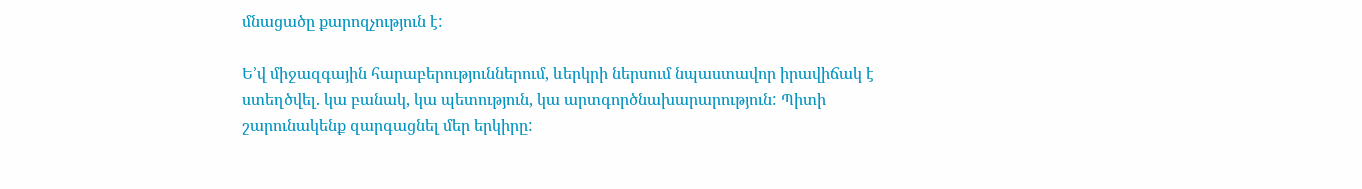մնացածը քարոզչություն է:

Ե’վ միջազգային հարաբերություններում, ևերկրի ներսում նպաստավոր իրավիճակ է ստեղծվել. կա բանակ, կա պետություն, կա արտգործնախարարություն: Պիտի շարունակենք զարգացնել մեր երկիրը: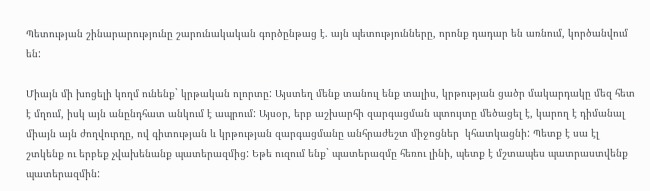Պետության շինարարությունը շարունակական գործընթաց է. այն պետությունները, որոնք դադար են առնում, կործանվում են:

Միայն մի խոցելի կողմ ունենք` կրթական ոլորտը: Այստեղ մենք տանուլ ենք տալիս, կրթության ցածր մակարդակը մեզ հետ է մղում, իսկ այն անընդհատ անկում է ապրում: Այսօր, երբ աշխարհի զարգացման պտույտը մեծացել է, կարող է դիմանալ միայն այն ժողվուրդը, ով գիտության և կրթության զարգացմանը անհրաժեշտ միջոցներ  կհատկացնի: Պետք է սա էլ շտկենք ու երբեք չվախենանք պատերազմից: Եթե ուզում ենք` պատերազմը հեռու լինի, պետք է մշտապես պատրաստվենք պատերազմին: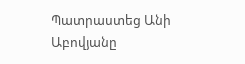Պատրաստեց Անի Աբովյանը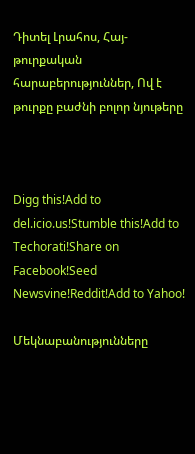Դիտել Լրահոս, Հայ-թուրքական հարաբերություններ, Ով է թուրքը բաժնի բոլոր նյութերը



Digg this!Add to del.icio.us!Stumble this!Add to Techorati!Share on Facebook!Seed Newsvine!Reddit!Add to Yahoo!

Մեկնաբանությունները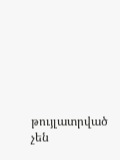թույլատրված չեն